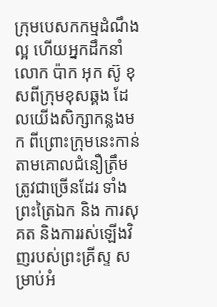ក្រុមបេសកកម្មដំណឹងល្អ ហើយអ្នកដឹកនាំ លោក ប៉ាក អុក ស៊ូ ខុសពីក្រុមខុសឆ្គង ដែលយើងសិក្សាកន្លងមក ពីព្រោះក្រុមនេះកាន់តាមគោលជំនឿត្រឹមត្រូវជាច្រើនដែរ ទាំង ព្រះត្រៃឯក និង ការសុគត និងការរស់ឡើងវិញរបស់ព្រះគ្រីស្ទ សម្រាប់អំ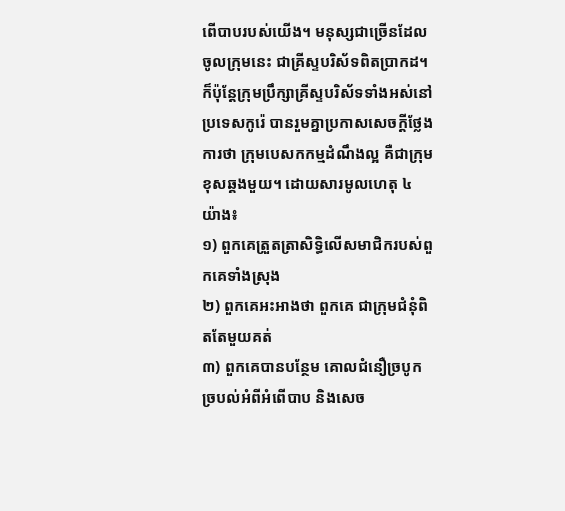ពើបាបរបស់យើង។ មនុស្សជាច្រើនដែលចូលក្រុមនេះ ជាគ្រីស្ទបរិស័ទពិតប្រាកដ។ ក៏ប៉ុន្តែក្រុមប្រឹក្សាគ្រីស្ទបរិស័ទទាំងអស់នៅប្រទេសកូរ៉េ បានរួមគ្នាប្រកាសសេចក្ដីថ្លែងការថា ក្រុមបេសកកម្មដំណឹងល្អ គឺជាក្រុមខុសឆ្គងមួយ។ ដោយសារមូលហេតុ ៤ យ៉ាង៖
១) ពួកគេត្រួតត្រាសិទ្ធិលើសមាជិករបស់ពួកគេទាំងស្រុង
២) ពួកគេអះអាងថា ពួកគេ ជាក្រុមជំនុំពិតតែមួយគត់
៣) ពួកគេបានបន្ថែម គោលជំនឿច្របូកច្របល់អំពីអំពើបាប និងសេច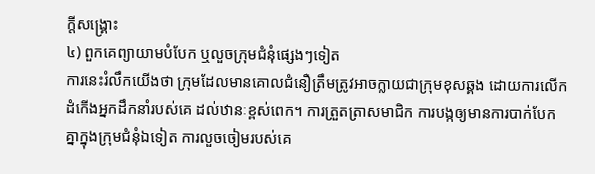ក្ដីសង្គ្រោះ
៤) ពួកគេព្យាយាមបំបែក ឬលួចក្រុមជំនុំផ្សេងៗទៀត
ការនេះរំលឹកយើងថា ក្រុមដែលមានគោលជំនឿត្រឹមត្រូវអាចក្លាយជាក្រុមខុសឆ្គង ដោយការលើកដំកើងអ្នកដឹកនាំរបស់គេ ដល់ឋានៈខ្ពស់ពេក។ ការត្រួតត្រាសមាជិក ការបង្កឲ្យមានការបាក់បែកគ្នាក្នុងក្រុមជំនុំឯទៀត ការលួចចៀមរបស់គេ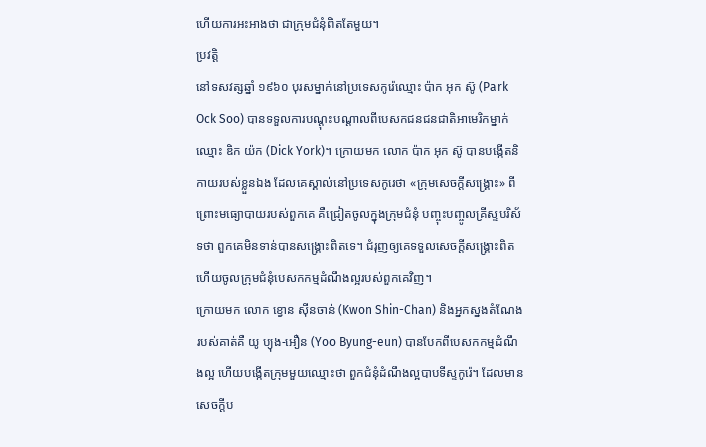ហើយការអះអាងថា ជាក្រុមជំនុំពិតតែមួយ។
ប្រវត្តិ
នៅទសវត្សឆ្នាំ ១៩៦០ បុរសម្នាក់នៅប្រទេសកូរ៉េឈ្មោះ ប៉ាក អុក ស៊ូ (Park Ock Soo) បានទទួលការបណ្តុះបណ្តាលពីបេសកជនជនជាតិអាមេរិកម្នាក់ឈ្មោះ ឌិក យ៉ក (Dick York)។ ក្រោយមក លោក ប៉ាក អុក ស៊ូ បានបង្កើតនិកាយរបស់ខ្លួនឯង ដែលគេស្គាល់នៅប្រទេសកូរេថា «ក្រុមសេចក្ដីសង្គ្រោះ» ពីព្រោះមធ្យោបាយរបស់ពួកគេ គឺជ្រៀតចូលក្នុងក្រុមជំនុំ បញ្ចុះបញ្ចូលគ្រីស្ទបរិស័ទថា ពួកគេមិនទាន់បានសង្គ្រោះពិតទេ។ ជំរុញឲ្យគេទទួលសេចក្ដីសង្គ្រោះពិត ហើយចូលក្រុមជំនុំបេសកកម្មដំណឹងល្អរបស់ពួកគេវិញ។
ក្រោយមក លោក ខ្វោន ស៊ីនចាន់ (Kwon Shin-Chan) និងអ្នកស្នងតំណែងរបស់គាត់គឺ យូ ប្យុង-អឿន (Yoo Byung-eun) បានបែកពីបេសកកម្មដំណឹងល្អ ហើយបង្កើតក្រុមមួយឈ្មោះថា ពួកជំនុំដំណឹងល្អបាបទីស្ទកូរ៉េ។ ដែលមានសេចក្តីប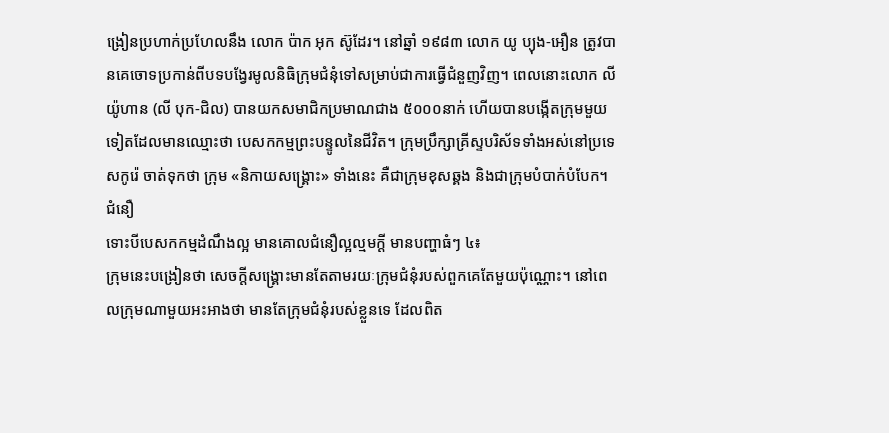ង្រៀនប្រហាក់ប្រហែលនឹង លោក ប៉ាក អុក ស៊ូដែរ។ នៅឆ្នាំ ១៩៨៣ លោក យូ ប្យុង-អឿន ត្រូវបានគេចោទប្រកាន់ពីបទបង្វែរមូលនិធិក្រុមជំនុំទៅសម្រាប់ជាការធ្វើជំនួញវិញ។ ពេលនោះលោក លី យ៉ូហាន (លី បុក-ជិល) បានយកសមាជិកប្រមាណជាង ៥០០០នាក់ ហើយបានបង្កើតក្រុមមួយទៀតដែលមានឈ្មោះថា បេសកកម្មព្រះបន្ទូលនៃជីវិត។ ក្រុមប្រឹក្សាគ្រីស្ទបរិស័ទទាំងអស់នៅប្រទេសកូរ៉េ ចាត់ទុកថា ក្រុម «និកាយសង្គ្រោះ» ទាំងនេះ គឺជាក្រុមខុសឆ្គង និងជាក្រុមបំបាក់បំបែក។
ជំនឿ
ទោះបីបេសកកម្មដំណឹងល្អ មានគោលជំនឿល្អល្មមក្ដី មានបញ្ហាធំៗ ៤៖
ក្រុមនេះបង្រៀនថា សេចក្តីសង្គ្រោះមានតែតាមរយៈក្រុមជំនុំរបស់ពួកគេតែមួយប៉ុណ្ណោះ។ នៅពេលក្រុមណាមួយអះអាងថា មានតែក្រុមជំនុំរបស់ខ្លួនទេ ដែលពិត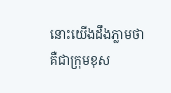នោះយើងដឹងភ្លាមថា គឺជាក្រុមខុស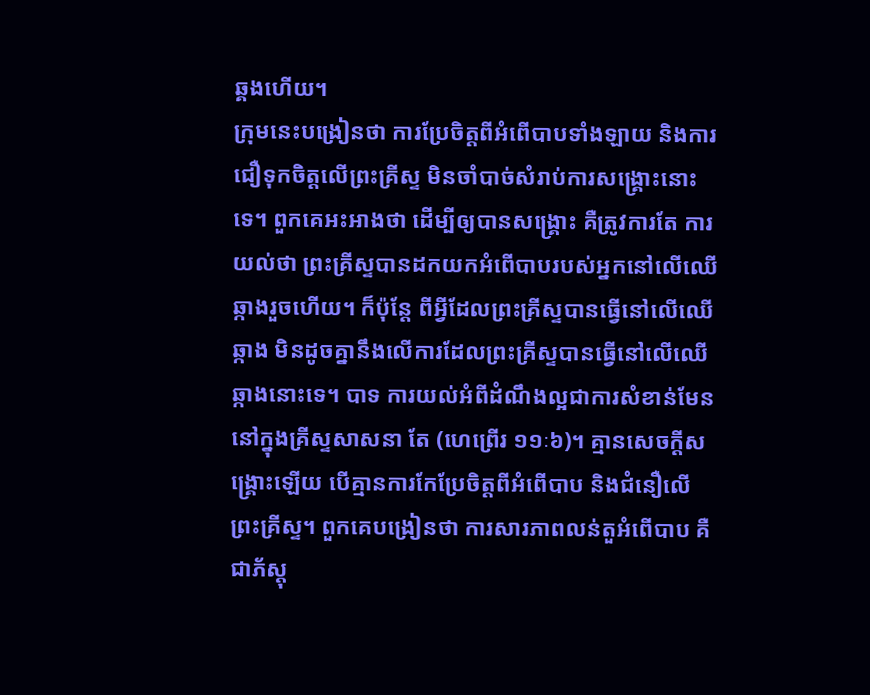ឆ្គងហើយ។
ក្រុមនេះបង្រៀនថា ការប្រែចិត្ដពីអំពើបាបទាំងឡាយ និងការជឿទុកចិត្តលើព្រះគ្រីស្ទ មិនចាំបាច់សំរាប់ការសង្គ្រោះនោះទេ។ ពួកគេអះអាងថា ដើម្បីឲ្យបានសង្គ្រោះ គឺត្រូវការតែ ការយល់ថា ព្រះគ្រីស្ទបានដកយកអំពើបាបរបស់អ្នកនៅលើឈើឆ្កាងរួចហើយ។ ក៏ប៉ុន្តែ ពីអ្វីដែលព្រះគ្រីស្ទបានធ្វើនៅលើឈើឆ្កាង មិនដូចគ្នានឹងលើការដែលព្រះគ្រីស្ទបានធ្វើនៅលើឈើឆ្កាងនោះទេ។ បាទ ការយល់អំពីដំណឹងល្អជាការសំខាន់មែន នៅក្នុងគ្រីស្ទសាសនា តែ (ហេព្រើរ ១១ៈ៦)។ គ្មានសេចក្ដីសង្គ្រោះឡើយ បើគ្មានការកែប្រែចិត្តពីអំពើបាប និងជំនឿលើព្រះគ្រីស្ទ។ ពួកគេបង្រៀនថា ការសារភាពលន់តួអំពើបាប គឺជាភ័ស្ដុ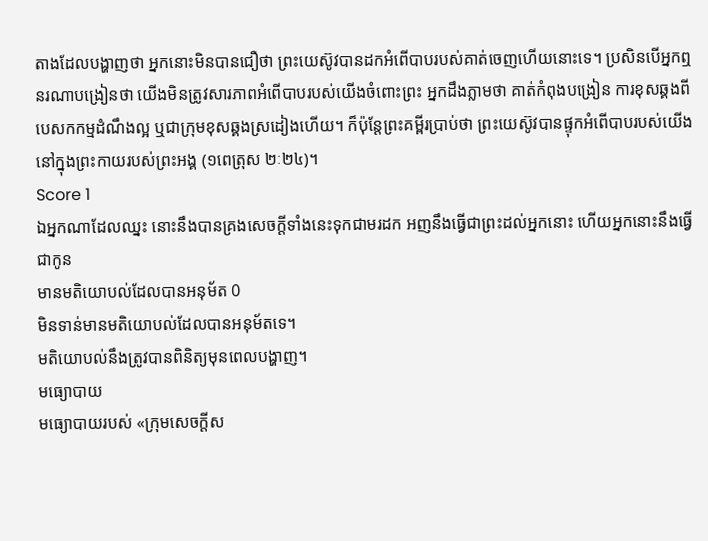តាងដែលបង្ហាញថា អ្នកនោះមិនបានជឿថា ព្រះយេស៊ូវបានដកអំពើបាបរបស់គាត់ចេញហើយនោះទេ។ ប្រសិនបើអ្នកឮនរណាបង្រៀនថា យើងមិនត្រូវសារភាពអំពើបាបរបស់យើងចំពោះព្រះ អ្នកដឹងភ្លាមថា គាត់កំពុងបង្រៀន ការខុសឆ្គងពីបេសកកម្មដំណឹងល្អ ឬជាក្រុមខុសឆ្គងស្រដៀងហើយ។ ក៏ប៉ុន្តែព្រះគម្ពីរប្រាប់ថា ព្រះយេស៊ូវបានផ្ទុកអំពើបាបរបស់យើងនៅក្នុងព្រះកាយរបស់ព្រះអង្គ (១ពេត្រុស ២ៈ២៤)។
Score 1
ឯអ្នកណាដែលឈ្នះ នោះនឹងបានគ្រងសេចក្ដីទាំងនេះទុកជាមរដក អញនឹងធ្វើជាព្រះដល់អ្នកនោះ ហើយអ្នកនោះនឹងធ្វើជាកូន
មានមតិយោបល់ដែលបានអនុម័ត 0
មិនទាន់មានមតិយោបល់ដែលបានអនុម័តទេ។
មតិយោបល់នឹងត្រូវបានពិនិត្យមុនពេលបង្ហាញ។
មធ្យោបាយ
មធ្យោបាយរបស់ «ក្រុមសេចក្ដីស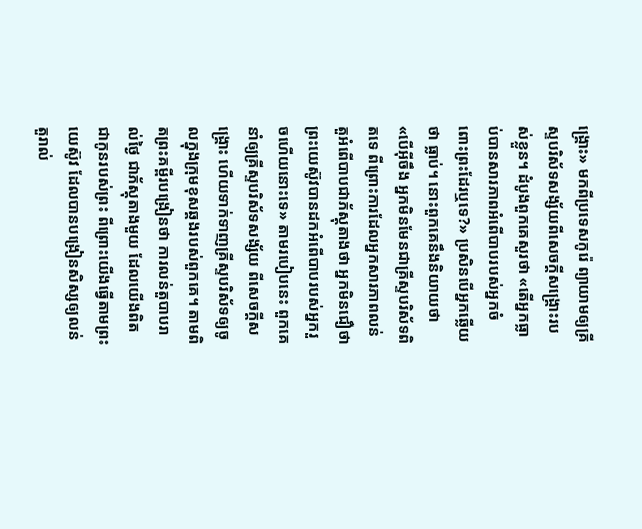ង្គ្រោះ» មកពីប្រទេសកូរ៉េ ព្យាយាមឲ្យគ្រីស្ទបរិស័ទសង្ស័យពីសេចក្ដីសង្គ្រោះរបស់ខ្លួន។ ដំបូងពួកគេសួរថា «តើអ្នកធ្លាប់បានសារភាពអំពើបាបរបស់អ្នកចំពោះព្រះដែរឬទេ?» ប្រសិនបើអ្នកឆ្លើយថា ធ្លាប់។ នោះពួកគេនឹងនិយាយថា «បើអ៊ីចឹង អ្នកមិនមែនជាគ្រីស្ទបរិស័ទពិតទេ ពីព្រោះការដែលអ្នកសារភាពលន់តួអំពើបាបជាភ័ស្តុតាងថា អ្នកមិនជឿថា ព្រះយេស៊ូវបានដកអំពើបាបរបស់អ្នករួចហើយនោះទេ» តាមរបៀបនេះ ពួកគេ នាំឲ្យគ្រីស្ទបរិស័ទសង្ស័យ ពីសេចក្ដីសង្គ្រោះ ហើយទាក់ទាញគ្រីស្ទបរិស័ទឲ្យចូលក្នុងក្រុមខុសឆ្គងរបស់ពួកគេ។ តាមពិតព្រះគម្ពីរបង្រៀនថា ការលន់តួបាបរាល់ថ្ងៃ ជាភ័ស្តុតាងមួយ ដែលយើងពិតជាកូនរបស់ព្រះ ពីព្រោះយើងធ្វើតាមព្រះយេស៊ូវ ដែលបានបង្រៀនសិស្សឲ្យលន់តួរាល់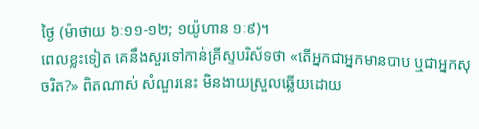ថ្ងៃ (ម៉ាថាយ ៦ៈ១១-១២; ១យ៉ូហាន ១ៈ៩)។
ពេលខ្លះទៀត គេនឹងសួរទៅកាន់គ្រីស្ទបរិស័ទថា «តើអ្នកជាអ្នកមានបាប ឬជាអ្នកសុចរិត?» ពិតណាស់ សំណួរនេះ មិនងាយស្រួលឆ្លើយដោយ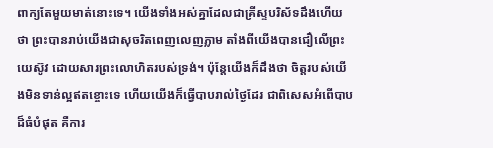ពាក្យតែមួយមាត់នោះទេ។ យើងទាំងអស់គ្នាដែលជាគ្រីស្ទបរិស័ទដឹងហើយថា ព្រះបានរាប់យើងជាសុចរិតពេញលេញភ្លាម តាំងពីយើងបានជឿលើព្រះយេស៊ូវ ដោយសារព្រះលោហិតរបស់ទ្រង់។ ប៉ុន្តែយើងក៏ដឹងថា ចិត្តរបស់យើងមិនទាន់ល្អឥតខ្ចោះទេ ហើយយើងក៏ធ្វើបាបរាល់ថ្ងៃដែរ ជាពិសេសអំពើបាបដ៏ធំបំផុត គឺការ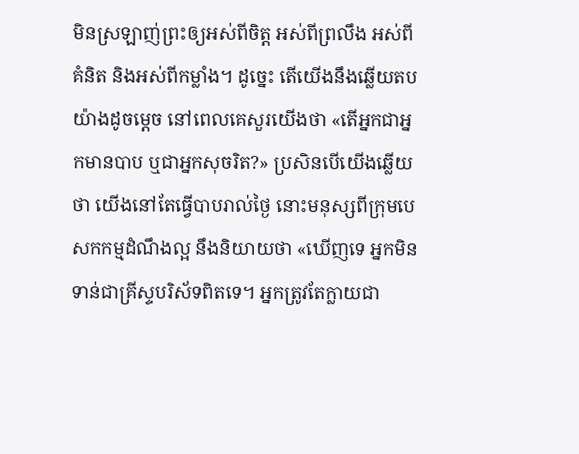មិនស្រឡាញ់ព្រះឲ្យអស់ពីចិត្ត អស់ពីព្រលឹង អស់ពីគំនិត និងអស់ពីកម្លាំង។ ដូច្នេះ តើយើងនឹងឆ្លើយតបយ៉ាងដូចម្តេច នៅពេលគេសួរយើងថា «តើអ្នកជាអ្នកមានបាប ឬជាអ្នកសុចរិត?» ប្រសិនបើយើងឆ្លើយថា យើងនៅតែធ្វើបាបរាល់ថ្ងៃ នោះមនុស្សពីក្រុមបេសកកម្មដំណឹងល្អ នឹងនិយាយថា «ឃើញទេ អ្នកមិនទាន់ជាគ្រីស្ទបរិស័ទពិតទេ។ អ្នកត្រូវតែក្លាយជា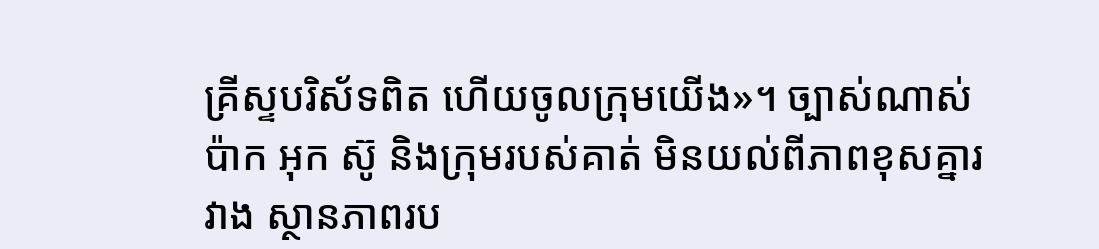គ្រីស្ទបរិស័ទពិត ហើយចូលក្រុមយើង»។ ច្បាស់ណាស់ ប៉ាក អុក ស៊ូ និងក្រុមរបស់គាត់ មិនយល់ពីភាពខុសគ្នារវាង ស្ថានភាពរប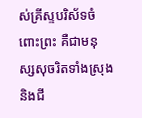ស់គ្រីស្ទបរិស័ទចំពោះព្រះ គឺជាមនុស្សសុចរិតទាំងស្រុង និងជី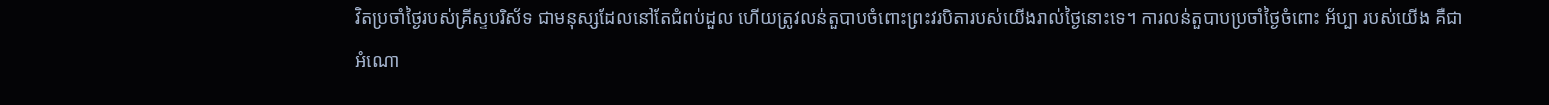វិតប្រចាំថ្ងៃរបស់គ្រីស្ទបរិស័ទ ជាមនុស្សដែលនៅតែជំពប់ដួល ហើយត្រូវលន់តួបាបចំពោះព្រះវរបិតារបស់យើងរាល់ថ្ងៃនោះទេ។ ការលន់តួបាបប្រចាំថ្ងៃចំពោះ អ័ប្បា របស់យើង គឺជាអំណោ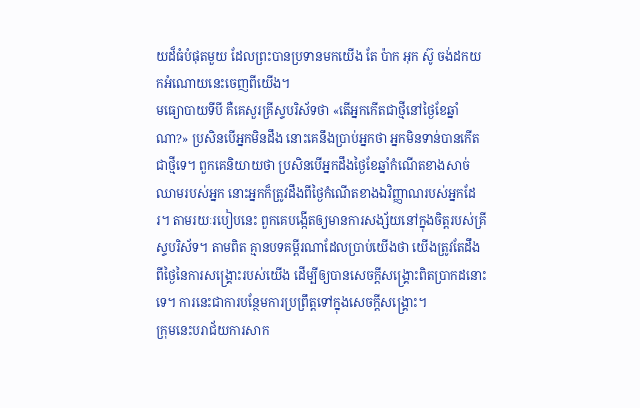យដ៏ធំបំផុតមួយ ដែលព្រះបានប្រទានមកយើង តែ ប៉ាក អុក ស៊ូ ចង់ដកយកអំណោយនេះចេញពីយើង។
មធ្យោបាយទីបី គឺគេសួរគ្រីស្ទបរិស័ទថា «តើអ្នកកើតជាថ្មីនៅថ្ងៃខែឆ្នាំណា?» ប្រសិនបើអ្នកមិនដឹង នោះគេនឹងប្រាប់អ្នកថា អ្នកមិនទាន់បានកើតជាថ្មីទេ។ ពួកគេនិយាយថា ប្រសិនបើអ្នកដឹងថ្ងៃខែឆ្នាំកំណើតខាងសាច់ឈាមរបស់អ្នក នោះអ្នកក៏ត្រូវដឹងពីថ្ងៃកំណើតខាងឯវិញ្ញាណរបស់អ្នកដែរ។ តាមរយៈរបៀបនេះ ពួកគេបង្កើតឲ្យមានការសង្ស័យនៅក្នុងចិត្តរបស់គ្រីស្ទបរិស័ទ។ តាមពិត គ្មានបទគម្ពីរណាដែលប្រាប់យើងថា យើងត្រូវតែដឹងពីថ្ងៃនៃការសង្គ្រោះរបស់យើង ដើម្បីឲ្យបានសេចក្តីសង្គ្រោះពិតប្រាកដនោះទេ។ ការនេះជាការបន្ថែមការប្រព្រឹត្តទៅក្នុងសេចក្ដីសង្គ្រោះ។
ក្រុមនេះបរាជ័យការសាក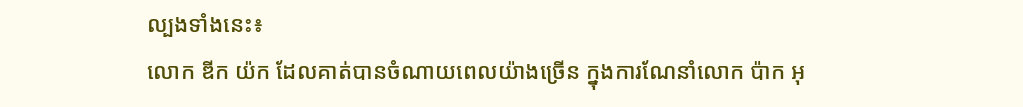ល្បងទាំងនេះ៖
លោក ឌីក យ៉ក ដែលគាត់បានចំណាយពេលយ៉ាងច្រើន ក្នុងការណែនាំលោក ប៉ាក អុ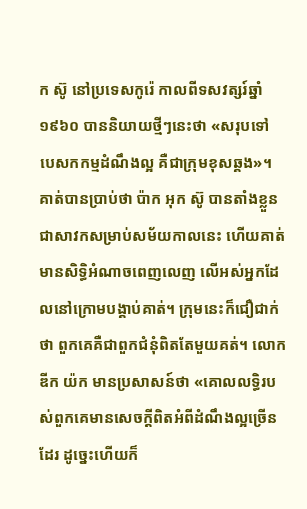ក ស៊ូ នៅប្រទេសកូរ៉េ កាលពីទសវត្សរ៍ឆ្នាំ១៩៦០ បាននិយាយថ្មីៗនេះថា «សរុបទៅ បេសកកម្មដំណឹងល្អ គឺជាក្រុមខុសឆ្គង»។ គាត់បានប្រាប់ថា ប៉ាក អុក ស៊ូ បានតាំងខ្លួនជាសាវកសម្រាប់សម័យកាលនេះ ហើយគាត់មានសិទ្ធិអំណាចពេញលេញ លើអស់អ្នកដែលនៅក្រោមបង្គាប់គាត់។ ក្រុមនេះក៏ជឿជាក់ថា ពួកគេគឺជាពួកជំនុំពិតតែមួយគត់។ លោក ឌីក យ៉ក មានប្រសាសន៍ថា «គោលលទ្ធិរបស់ពួកគេមានសេចក្តីពិតអំពីដំណឹងល្អច្រើនដែរ ដូច្នេះហើយក៏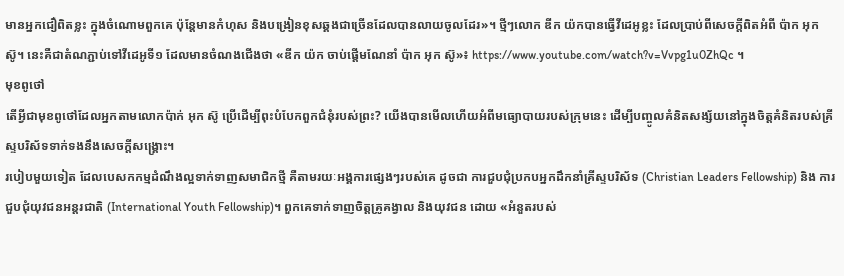មានអ្នកជឿពិតខ្លះ ក្នុងចំណោមពួកគេ ប៉ុន្តែមានកំហុស និងបង្រៀនខុសឆ្គងជាច្រើនដែលបានលាយចូលដែរ»។ ថ្មីៗលោក ឌីក យ៉កបានធ្វើវីដេអូខ្លះ ដែលប្រាប់ពីសេចក្ដីពិតអំពី ប៉ាក អុក ស៊ូ។ នេះគឺជាតំណភ្ជាប់ទៅវីដេអូទី១ ដែលមានចំណងជើងថា «ឌីក យ៉ក ចាប់ផ្ដើមណែនាំ ប៉ាក អុក ស៊ូ»៖ https://www.youtube.com/watch?v=Vvpg1u0ZhQc ។
មុខពូថៅ
តើអ្វីជាមុខពូថៅដែលអ្នកតាមលោកប៉ាក់ អុក ស៊ូ ប្រើដើម្បីពុះបំបែកពួកជំនុំរបស់ព្រះ? យើងបានមើលហើយអំពីមធ្យោបាយរបស់ក្រុមនេះ ដើម្បីបញ្ចូលគំនិតសង្ស័យនៅក្នុងចិត្តគំនិតរបស់គ្រីស្ទបរិស័ទទាក់ទងនឹងសេចក្ដីសង្គ្រោះ។
របៀបមួយទៀត ដែលបេសកកម្មដំណឹងល្អទាក់ទាញសមាជិកថ្មី គឺតាមរយៈអង្គការផ្សេងៗរបស់គេ ដូចជា ការជួបជុំប្រកបអ្នកដឹកនាំគ្រីស្ទបរិស័ទ (Christian Leaders Fellowship) និង ការជួបជុំយុវជនអន្តរជាតិ (International Youth Fellowship)។ ពួកគេទាក់ទាញចិត្តគ្រូគង្វាល និងយុវជន ដោយ «អំនួតរបស់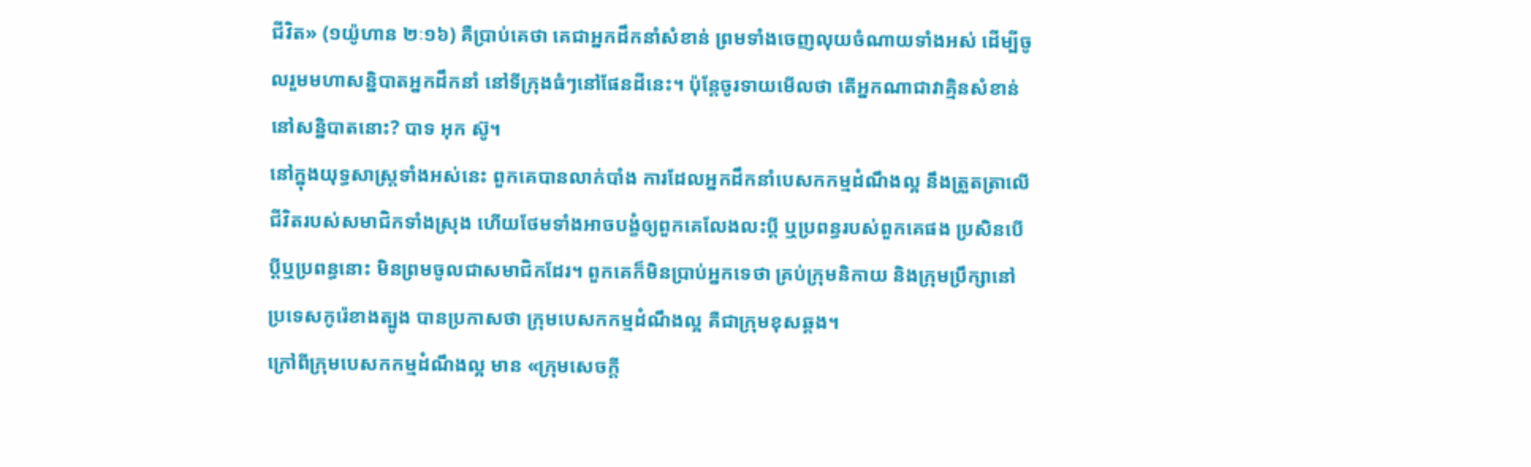ជីវិត» (១យ៉ូហាន ២ៈ១៦) គឺប្រាប់គេថា គេជាអ្នកដឹកនាំសំខាន់ ព្រមទាំងចេញលុយចំណាយទាំងអស់ ដើម្បីចូលរួមមហាសន្និបាតអ្នកដឹកនាំ នៅទីក្រុងធំៗនៅផែនដីនេះ។ ប៉ុន្តែចូរទាយមើលថា តើអ្នកណាជាវាគ្មិនសំខាន់នៅសន្និបាតនោះ? បាទ អុក ស៊ូ។
នៅក្នុងយុទ្ធសាស្ត្រទាំងអស់នេះ ពួកគេបានលាក់បាំង ការដែលអ្នកដឹកនាំបេសកកម្មដំណឹងល្អ នឹងត្រួតត្រាលើជីវិតរបស់សមាជិកទាំងស្រុង ហើយថែមទាំងអាចបង្ខំឲ្យពួកគេលែងលះប្តី ឬប្រពន្ធរបស់ពួកគេផង ប្រសិនបើប្តីឬប្រពន្ធនោះ មិនព្រមចូលជាសមាជិកដែរ។ ពួកគេក៏មិនប្រាប់អ្នកទេថា គ្រប់ក្រុមនិកាយ និងក្រុមប្រឹក្សានៅប្រទេសកូរ៉េខាងត្បូង បានប្រកាសថា ក្រុមបេសកកម្មដំណឹងល្អ គឺជាក្រុមខុសឆ្គង។
ក្រៅពីក្រុមបេសកកម្មដំណឹងល្អ មាន «ក្រុមសេចក្ដី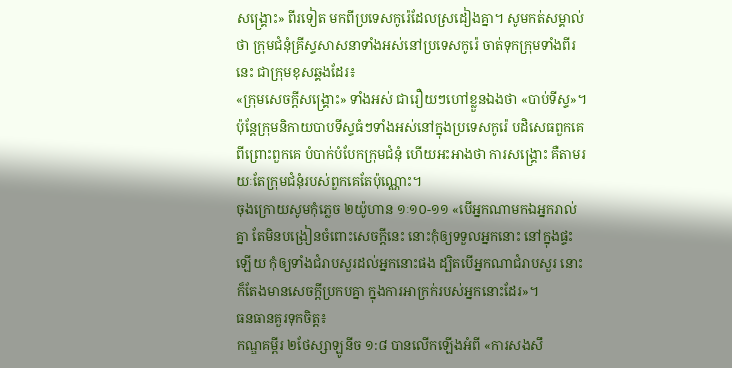សង្គ្រោះ» ពីរទៀត មកពីប្រទេសកូរ៉េដែលស្រដៀងគ្នា។ សូមកត់សម្គាល់ថា ក្រុមជំនុំគ្រីស្ទសាសនាទាំងអស់នៅប្រទេសកូរ៉េ ចាត់ទុកក្រុមទាំងពីរនេះ ជាក្រុមខុសឆ្គងដែរ៖
«ក្រុមសេចក្ដីសង្គ្រោះ» ទាំងអស់ ជារឿយៗហៅខ្លួនឯងថា «បាប់ទីស្ទ»។ ប៉ុន្តែក្រុមនិកាយបាបទីស្ទធំៗទាំងអស់នៅក្នុងប្រទេសកូរ៉េ បដិសេធពួកគេ ពីព្រោះពួកគេ បំបាក់បំបែកក្រុមជំនុំ ហើយអះអាងថា ការសង្គ្រោះ គឺតាមរយៈតែក្រុមជំនុំរបស់ពួកគេតែប៉ុណ្ណោះ។
ចុងក្រោយសូមកុំភ្លេច ២យ៉ូហាន ១ៈ១០-១១ «បើអ្នកណាមកឯអ្នករាល់គ្នា តែមិនបង្រៀនចំពោះសេចក្តីនេះ នោះកុំឲ្យទទួលអ្នកនោះ នៅក្នុងផ្ទះឡើយ កុំឲ្យទាំងជំរាបសួរដល់អ្នកនោះផង ដ្បិតបើអ្នកណាជំរាបសួរ នោះក៏តែងមានសេចក្តីប្រកបគ្នា ក្នុងការអាក្រក់របស់អ្នកនោះដែរ»។
ធនធានគួរទុកចិត្ត៖
កណ្ឌគម្ពីរ ២ថែស្សាឡូនីច ១:៨ បានលើកឡើងអំពី «ការសងសឹ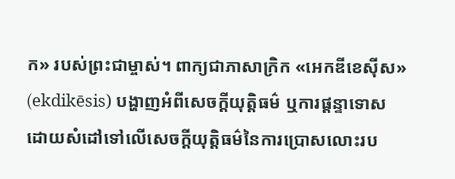ក» របស់ព្រះជាម្ចាស់។ ពាក្យជាភាសាក្រិក «អេកឌីខេស៊ីស» (ekdikēsis) បង្ហាញអំពីសេចក្ដីយុត្តិធម៌ ឬការផ្ដន្ទាទោស ដោយសំដៅទៅលើសេចក្ដីយុត្តិធម៌នៃការប្រោសលោះរប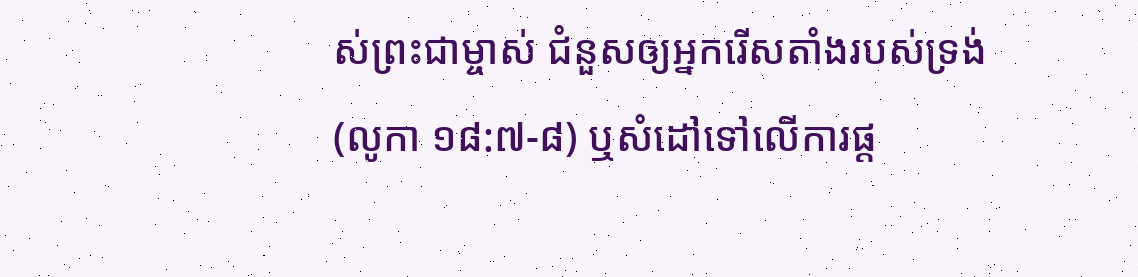ស់ព្រះជាម្ចាស់ ជំនួសឲ្យអ្នករើសតាំងរបស់ទ្រង់ (លូកា ១៨:៧-៨) ឬសំដៅទៅលើការផ្ដ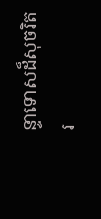ន្ទាទោសដ៏សុចរិតរ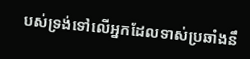បស់ទ្រង់ទៅលើអ្នកដែលទាស់ប្រឆាំងនឹ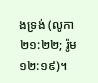ងទ្រង់ (លូកា ២១:២២; រ៉ូម ១២:១៩)។